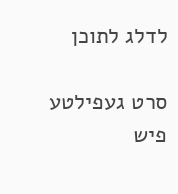לדלג לתוכן

סרט געפילטע פיש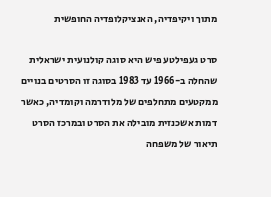מתוך ויקיפדיה, האנציקלופדיה החופשית

סרט געפילטע פיש היא סוגה קולנועית ישראלית שהחלה ב-1966 עד 1983 בסוגה זו הסרטים בנויים ממקטעים מתחלפים של מלודרמה וקומדיה, כאשר דמות אשכנזית מובילה את הסרט ובמרכז הסרט תיאור של משפחה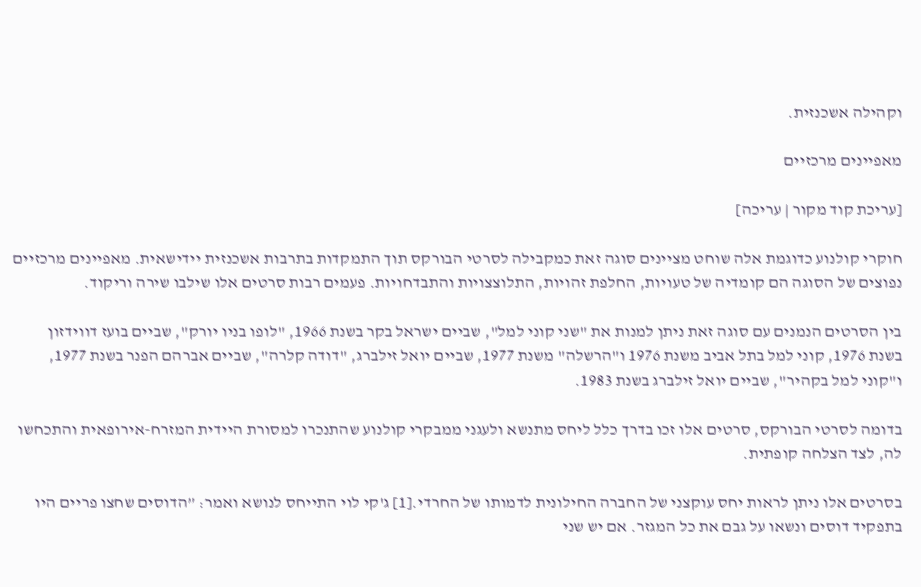וקהילה אשכנזית.

מאפיינים מרכזיים

[עריכת קוד מקור | עריכה]

חוקרי קולנוע כדוגמת אלה שוחט מציינים סוגה זאת כמקבילה לסרטי הבורקס תוך התמקדות בתרבות אשכנזית יידישאית. מאפיינים מרכזיים נפוצים של הסוגה הם קומדיה של טעויות, החלפת זהויות, התלוצצויות והתבדחויות. פעמים רבות סרטים אלו שילבו שירה וריקוד.

בין הסרטים הנמנים עם סוגה זאת ניתן למנות את "שני קוני למל", שביים ישראל בקר בשנת 1966, "לופו בניו יורק", שביים בועז דווידזון בשנת 1976, קוני למל בתל אביב משנת 1976 ו"הרשלה" משנת 1977, שביים יואל זילברג, "דודה קלרה", שביים אברהם הפנר בשנת 1977, ו"קוני למל בקהיר", שביים יואל זילברג בשנת 1983.

בדומה לסרטי הבורקס, סרטים אלו זכו בדרך כלל ליחס מתנשא ולעגני ממבקרי קולנוע שהתנכרו למסורת היידית המזרח-אירופאית והתכחשו לה, לצד הצלחה קופתית.

בסרטים אלו ניתן לראות יחס עוקצני של החברה החילונית לדמותו של החרדי.[1] ג'קי לוי התייחס לנושא ואמר: ”הדוסים שחצו פריים היו בתפקיד דוסים ונשאו על גבם את כל המגזר. אם יש שני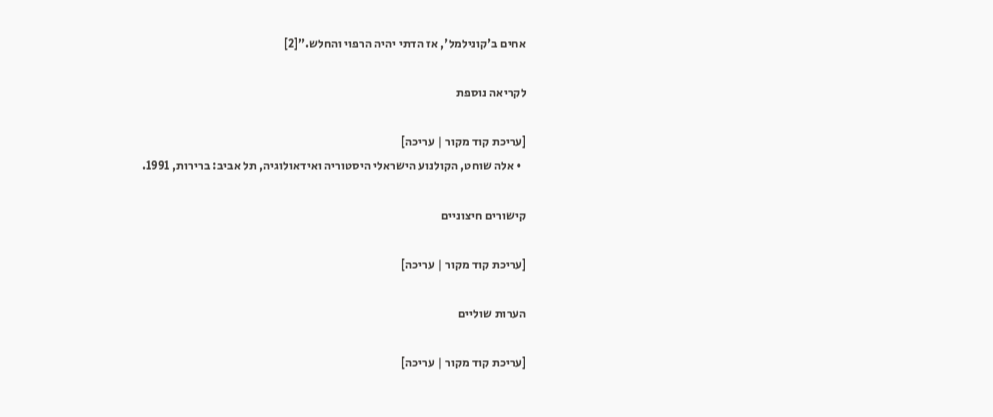אחים ב'קונילמל', אז הדתי יהיה הרפוי והחלש.”[2]

לקריאה נוספת

[עריכת קוד מקור | עריכה]
  • אלה שוחט, הקולנוע הישראלי היסטוריה ואידאולוגיה, תל אביב: ברירות, 1991.

קישורים חיצוניים

[עריכת קוד מקור | עריכה]

הערות שוליים

[עריכת קוד מקור | עריכה]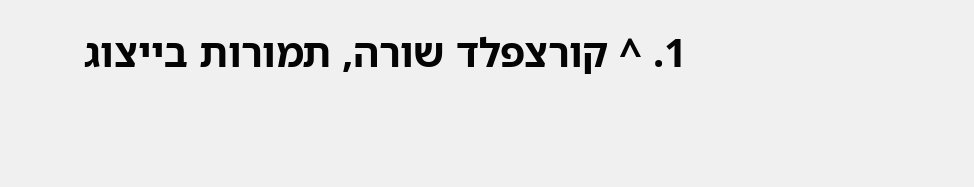1. ^ קורצפלד שורה, תמורות בייצוג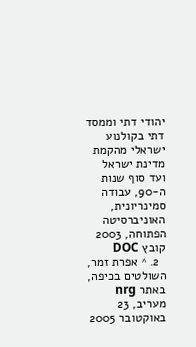יהודי דתי וממסד דתי בקולנוע ישראלי מהקמת מדינת ישראל ועד סוף שנות ה-90, עבודה סמינריונית, האוניברסיטה הפתוחה, 2003 קובץ DOC
  2. ^ אפרת זמר, השולטים בכיפה, באתר nrg מעריב, 23 באוקטובר 2005